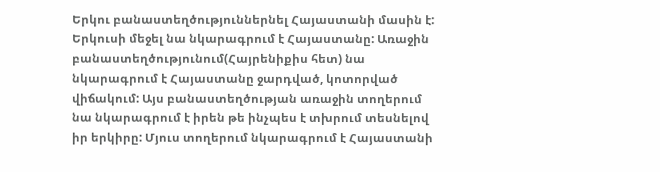Երկու բանաստեղծություններնել Հայաստանի մասին է: Երկուսի մեջել նա նկարագրում է Հայաստանը: Առաջին բանաստեղծությունում(Հայրենիքիս հետ) նա նկարագրում է Հայաստանը ջարդված, կոտորված վիճակում: Այս բանաստեղծության առաջին տողերում նա նկարագրում է իրեն թե ինչպես է տխրում տեսնելով իր երկիրը: Մյուս տողերում նկարագրում է Հայաստանի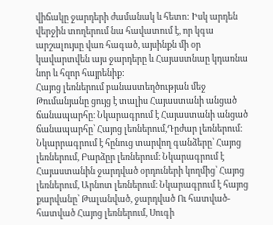վիճակը ջարդերի ժամանակ և հետո: Իսկ արդեն վերջին տողերում նա հավատում է, որ կգա արշալույսը վառ հագած, այսինքն մի օր կավարտվեն այս ջարդերը և Հայաստնաը կդառնա նոր և հզոր հայրենիք:
Հայոց լեռներում բանաստեղծության մեջ Թումանյանը ցույց է տալիս Հայաստանի անցած ճանապարհը։ Նկարագրում է Հայաստանի անցած ճանապարհը՝ Հայոց լեռներում,Դըժար լեռներում։ Նկարրագրում է հընուց տարվող գանձերը՝ Հայոց լեռներում, Բարձըր լեռներում։ Նկարագրում է Հայաստանին ջարդված օրդուների կողմից՝ Հայոց լեռներում, Արնոտ լեռներում։ Նկարագրում է հայոց քարվանը՝ Թալանված, ջարդված Ու հատված-հատված Հայոց լեռներում, Սուգի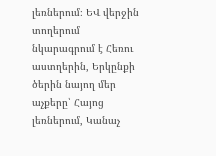լեռներում։ ԵՎ վերջին տողերում նկարագրում է Հեռու աստղերին, Երկընքի ծերին նայող մեր աչքերը՝ Հայոց լեռներում, Կանաչ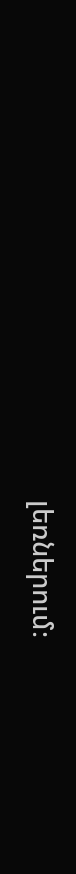լեռներում։